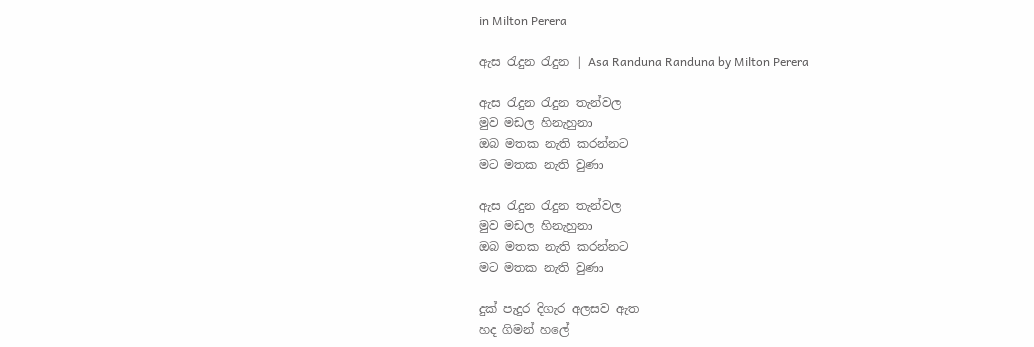in Milton Perera

ඇස රැදුන රැදුන | Asa Randuna Randuna by Milton Perera

ඇස රැදුන රැදුන තැන්වල
මුව මඩල හිනැහුනා
ඔබ මතක නැති කරන්නට
මට මතක නැති වුණා

ඇස රැදුන රැදුන තැන්වල
මුව මඩල හිනැහුනා
ඔබ මතක නැති කරන්නට
මට මතක නැති වුණා

දුක්‌ පැදුර දිගැර අලසව ඇත
හද ගිමන් හලේ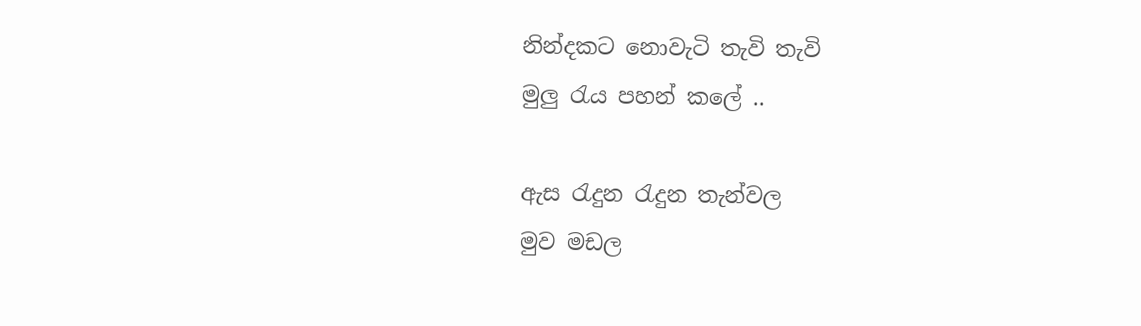නින්දකට නොවැටි තැවි තැවි
මුලු රැය පහන් කලේ ..

ඇස රැදුන රැදුන තැන්වල
මුව මඩල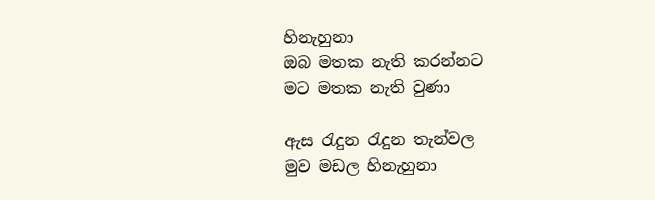හිනැහුනා
ඔබ මතක නැති කරන්නට
මට මතක නැති වුණා

ඇස රැදුන රැදුන තැන්වල
මුව මඩල හිනැහුනා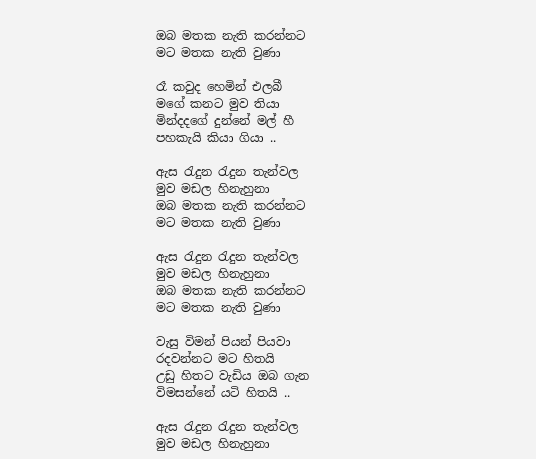ඔබ මතක නැති කරන්නට
මට මතක නැති වුණා

රෑ කවුද හෙමින් එලබී
මගේ කනට මුව තියා
මින්දදගේ දුන්නේ මල් හී
පහකැයි කියා ගියා ..

ඇස රැදුන රැදුන තැන්වල
මුව මඩල හිනැහුනා
ඔබ මතක නැති කරන්නට
මට මතක නැති වුණා

ඇස රැදුන රැදුන තැන්වල
මුව මඩල හිනැහුනා
ඔබ මතක නැති කරන්නට
මට මතක නැති වුණා

වැසු විමන් පියන් පියවා
රදවන්නට මට හිතයි
උඩු හිතට වැඩිය ඔබ ගැන
විමසන්නේ යටි හිතයි ..

ඇස රැදුන රැදුන තැන්වල
මුව මඩල හිනැහුනා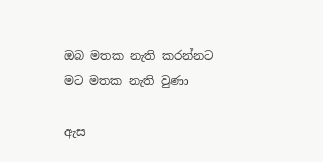ඔබ මතක නැති කරන්නට
මට මතක නැති වුණා

ඇස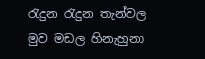රැදුන රැදුන තැන්වල
මුව මඩල හිනැහුනා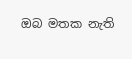ඔබ මතක නැති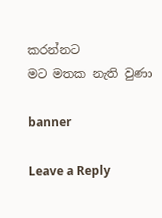කරන්නට
මට මතක නැති වුණා

banner

Leave a Reply